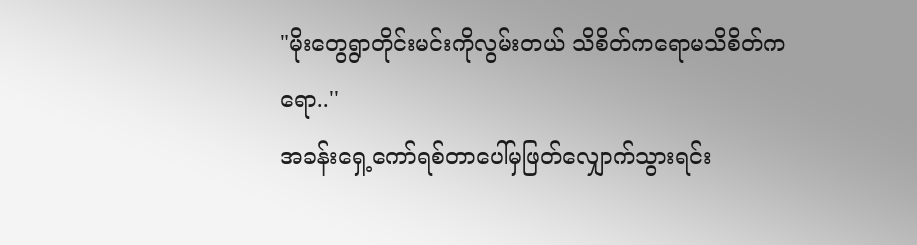"မိုးတွေရွာတိုင်းမင်းကိုလွမ်းတယ် သိစိတ်ကရောမသိစိတ်ကရော..''
အခန်းရှေ့ကော်ရစ်တာပေါ်မှဖြတ်လျှောက်သွားရင်း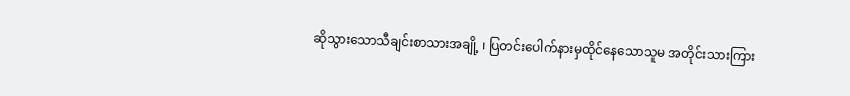ဆိုသွားသောသီချင်းစာသားအချို့ ၊ ပြတင်းပေါက်နားမှထိုင်နေသောသူမ အတိုင်းသားကြား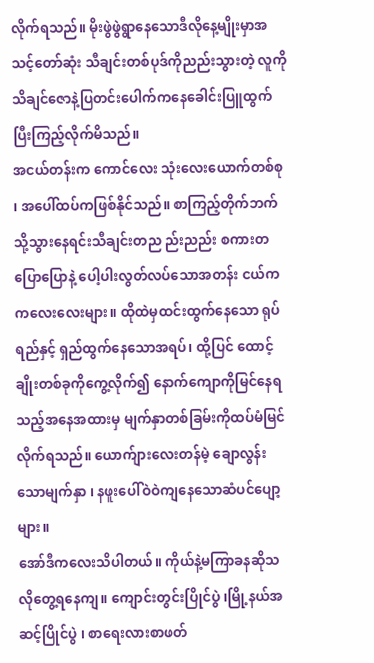လိုက်ရသည်။ မိုးဖွဲဖွဲရွာနေသောဒီလိုနေ့မျိုးမှာအသင့်တော်ဆုံး သီချင်းတစ်ပုဒ်ကိုညည်းသွားတဲ့ လူကို သိချင်ဇောနဲ့ပြတင်းပေါက်ကနေခေါင်းပြူထွက်ပြီးကြည့်လိုက်မိသည်။
အငယ်တန်းက ကောင်လေး သုံးလေးယောက်တစ်စု ၊ အပေါ်ထပ်ကဖြစ်နိုင်သည်။ စာကြည့်တိုက်ဘက်သို့သွားနေရင်းသီချင်းတည ည်းညည်း စကားတပြောပြောနဲ့ ပေါ့ပါးလွတ်လပ်သောအတန်း ငယ်က ကလေးလေးများ။ ထိုထဲမှထင်းထွက်နေသော ရုပ်ရည်နှင့် ရှည်ထွက်နေသောအရပ်၊ ထို့ပြင် ထောင့်ချိုးတစ်ခုကိုကွေ့လိုက်၍ နောက်ကျောကိုမြင်နေရသည့်အနေအထားမှ မျက်နှာတစ်ခြမ်းကိုထပ်မံမြင်လိုက်ရသည်။ ယောက်ျားလေးတန်မဲ့ ချောလွန်းသောမျက်နှာ ၊ နဖူးပေါ်ဝဲဝဲကျနေသောဆံပင်ပျော့များ။
အော်ဒီကလေးသိပါတယ်။ ကိုယ်နဲ့မကြာခနဆိုသလိုတွေ့ရနေကျ။ ကျောင်းတွင်းပြိုင်ပွဲ ၊မြို့နယ်အဆင့်ပြိုင်ပွဲ ၊ စာရေးလားစာဖတ်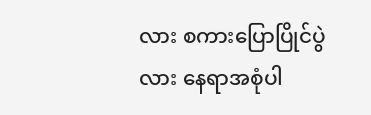လား စကားပြောပြိုင်ပွဲလား နေရာအစုံပါ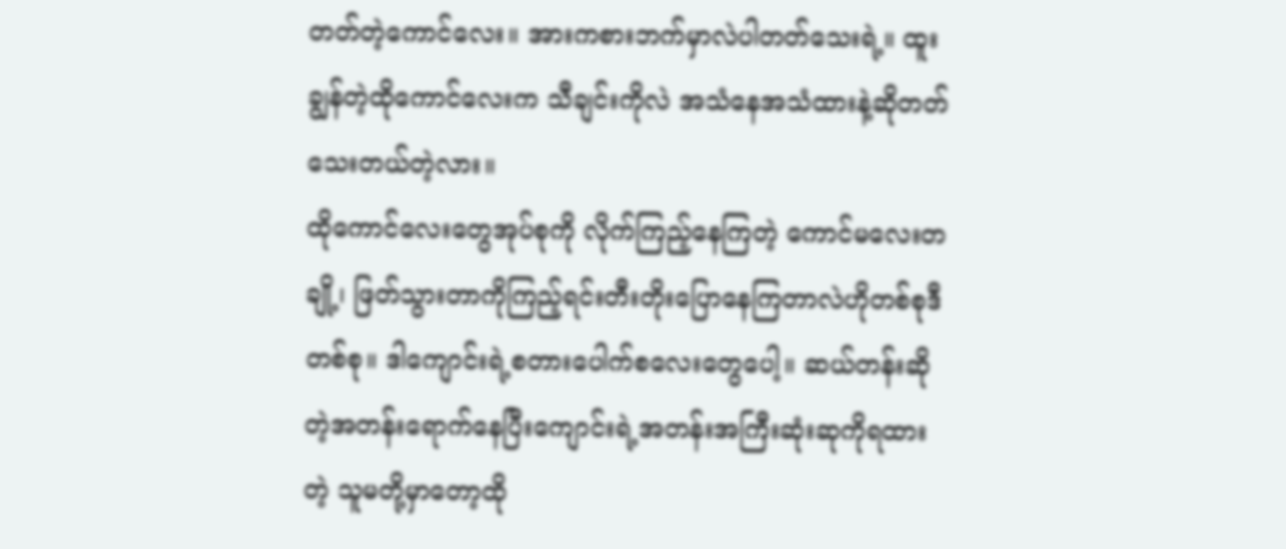တတ်တဲ့ကောင်လေး။ အားကစားဘက်မှာလဲပါတတ်သေးရဲ့။ ထူးချွန်တဲ့ထိုကောင်လေးက သီချင်းကိုလဲ အသံနေအသံထားနဲ့ဆိုတတ်သေးတယ်တဲ့လား။
ထိုကောင်လေးတွေအုပ်စုကို လိုက်ကြည့်နေကြတဲ့ ကောင်မလေးတချို့၊ ဖြတ်သွားတာကိုကြည့်ရင်းတီးတိုးပြောနေကြတာလဲဟိုတစ်စုဒီတစ်စု။ ဒါကျောင်းရဲ့စတားပေါက်စလေးတွေပေါ့။ ဆယ်တန်းဆိုတဲ့အတန်းရောက်နေပြီးကျောင်းရဲ့အတန်းအကြီးဆုံးဆုကိုရထားတဲ့ သူမတို့မှာတော့ထို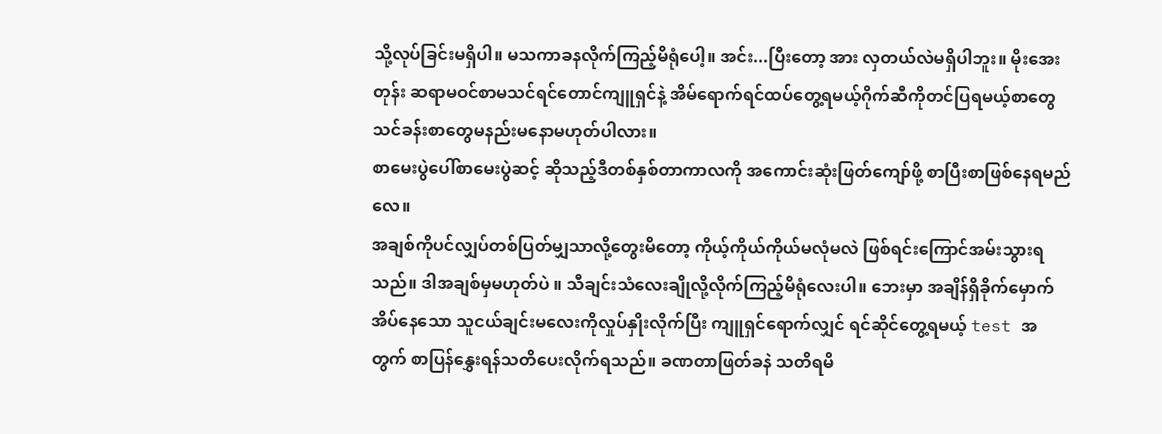သို့လုပ်ခြင်းမရှိပါ။ မသကာခနလိုက်ကြည့်မိရုံပေါ့။ အင်း...ပြီးတော့ အား လှတယ်လဲမရှိပါဘူး။ မိုးအေးတုန်း ဆရာမဝင်စာမသင်ရင်တောင်ကျူရှင်နဲ့ အိမ်ရောက်ရင်ထပ်တွေ့ရမယ့်ဂိုက်ဆီကိုတင်ပြရမယ့်စာတွေသင်ခန်းစာတွေမနည်းမနောမဟုတ်ပါလား။
စာမေးပွဲပေါ်စာမေးပွဲဆင့် ဆိုသည့်ဒီတစ်နှစ်တာကာလကို အကောင်းဆုံးဖြတ်ကျော်ဖို့ စာပြီးစာဖြစ်နေရမည်လေ။
အချစ်ကိုပင်လျှပ်တစ်ပြတ်မျှသာလို့တွေးမိတော့ ကိုယ့်ကိုယ်ကိုယ်မလုံမလဲ ဖြစ်ရင်းကြောင်အမ်းသွားရသည်။ ဒါအချစ်မှမဟုတ်ပဲ ။ သီချင်းသံလေးချိုလို့လိုက်ကြည့်မိရုံလေးပါ။ ဘေးမှာ အချိန်ရှိခိုက်မှောက်အိပ်နေသော သူငယ်ချင်းမလေးကိုလှုပ်နှိုးလိုက်ပြီး ကျူရှင်ရောက်လျှင် ရင်ဆိုင်တွေ့ရမယ့် test အတွက် စာပြန်နွှေးရန်သတိပေးလိုက်ရသည်။ ခဏတာဖြတ်ခနဲ သတိရမိ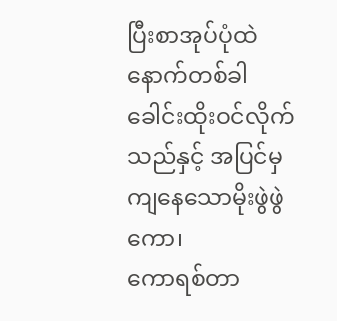ပြီးစာအုပ်ပုံထဲနောက်တစ်ခါခေါင်းထိုးဝင်လိုက်သည်နှင့် အပြင်မှကျနေသောမိုးဖွဲဖွဲကော၊
ကောရစ်တာ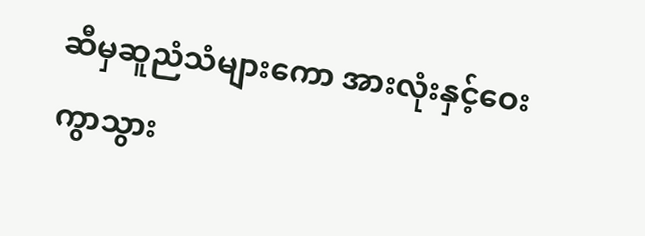ဆီမှဆူညံသံများကော အားလုံးနှင့်ဝေးကွာသွား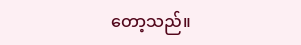တော့သည်။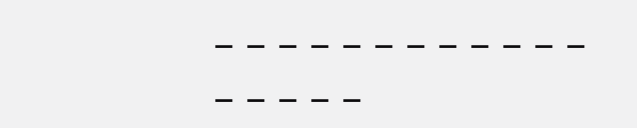_ _ _ _ _ _ _ _ _ _ _ _ _ _ _ _ _